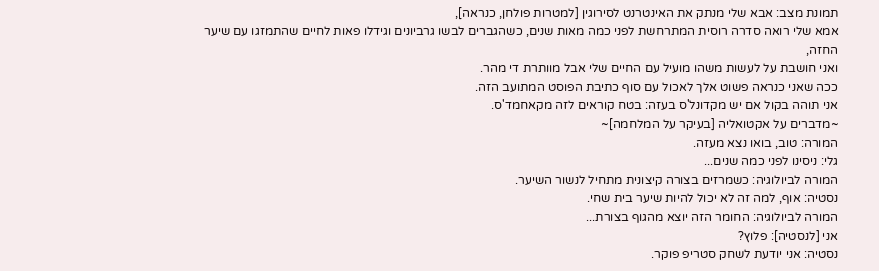תמונת מצב: אבא שלי מנתק את האינטרנט לסירוגין [למטרות פולחן, כנראה],
אמא שלי רואה סדרה רוסית המתרחשת לפני כמה מאות שנים, כשהגברים לבשו גרביונים וגידלו פאות לחיים שהתמזגו עם שיער החזה,
ואני חושבת על לעשות משהו מועיל עם החיים שלי אבל מוותרת די מהר.
ככה שאני כנראה פשוט אלך לאכול עם סוף כתיבת הפוסט המתועב הזה.
אני תוהה בקול אם יש מקדונל'ס בעזה: בטח קוראים לזה מקאחמד'ס.
~מדברים על אקטואליה [בעיקר על המלחמה]~
המורה: טוב, בואו נצא מעזה.
גלי: ניסינו לפני כמה שנים...
המורה לביולוגיה: כשמרזים בצורה קיצונית מתחיל לנשור השיער.
נסטיה: אוף, למה זה לא יכול להיות שיער בית שחי.
המורה לביולוגיה: החומר הזה יוצא מהגוף בצורת...
אני [לנסטיה]: פלוץ?
נסטיה: אני יודעת לשחק סטריפ פוקר.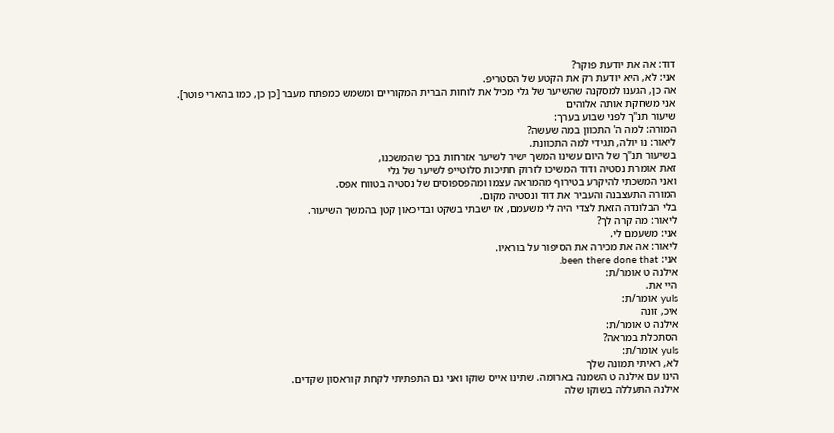דוד: אה את יודעת פוקר?
אני: לא, היא יודעת רק את הקטע של הסטריפ.
אה כן, הגענו למסקנה שהשיער של גלי מכיל את לוחות הברית המקוריים ומשמש כמפתח מעבר [כן כן, כמו בהארי פוטר].
אני משחקת אותה אלוהים
שיעור תנ"ך לפני שבוע בערך:
המורה: למה ה' התכוון במה שעשה?
ליאור: נו יולה, תגידי למה התכוונת.
בשיעור תנ"ך של היום עשינו המשך ישיר לשיער אזרחות בכך שהמשכנו,
זאת אומרת נסטיה ודוד המשיכו לזרוק חתיכות סלוטייפ לשיער של גלי
ואני המשכתי להיקרע בטירוף מהמראה עצמו ומהפספוסים של נסטיה בטווח אפס.
המורה התעצבנה והעביר את דוד ונסטיה מקום.
בלי הבלונדה הזאת לצדי היה לי משעמם, אז ישבתי בשקט ובדיכאון קטן בהמשך השיעור.
ליאור: מה קרה לך?
אני: משעמם לי.
ליאור: אה את מכירה את הסיפור על בוראיו.
אני: been there done that.
אילנה ט אומר/ת:
היי את.
yuls אומר/ת:
איכ, זונה
אילנה ט אומר/ת:
הסתכלת במראה?
yuls אומר/ת:
לא, ראיתי תמונה שלך
הינו עם אילנה ט השמנה בארומה. שתינו אייס שוקו ואני גם התפתיתי לקחת קוראסון שקדים.
אילנה התעללה בשוקו שלה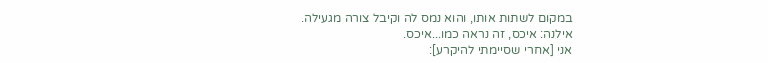במקום לשתות אותו, והוא נמס לה וקיבל צורה מגעילה.
אילנה: איכס, זה נראה כמו...איכס.
אני [אחרי שסיימתי להיקרע]: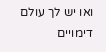ואו יש לך עולם דימויים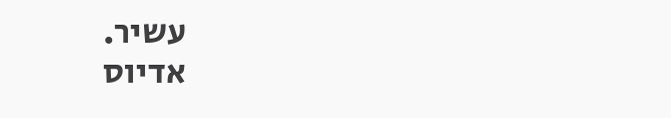עשיר.
אדיוס